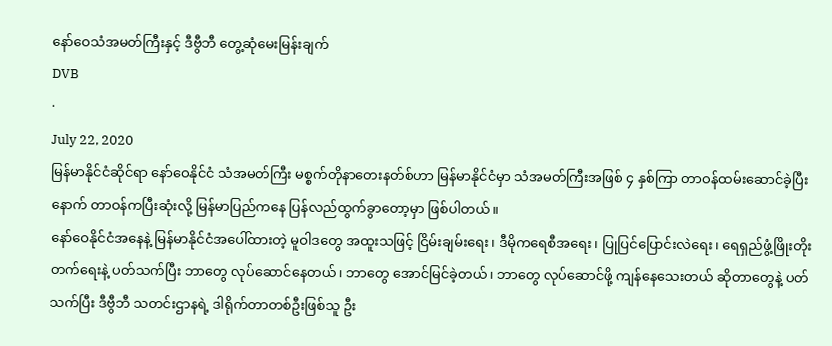နော်ဝေသံအမတ်ကြီးနှင့် ဒီဗွီဘီ တွေ့ဆုံမေးမြန်းချက်
DVB
·
July 22, 2020
မြန်မာနိုင်ငံဆိုင်ရာ နော်ဝေနိုင်ငံ သံအမတ်ကြီး မစ္စက်တိုနာတေးနတ်စ်ဟာ မြန်မာနိုင်ငံမှာ သံအမတ်ကြီးအဖြစ် ၄ နှစ်ကြာ တာဝန်ထမ်းဆောင်ခဲ့ပြီးနောက် တာဝန်ကပြီးဆုံးလို့ မြန်မာပြည်ကနေ ပြန်လည်ထွက်ခွာတော့မှာ ဖြစ်ပါတယ်။
နော်ဝေနိုင်ငံအနေနဲ့ မြန်မာနိုင်ငံအပေါ်ထားတဲ့ မူဝါဒတွေ အထူးသဖြင့် ငြိမ်းချမ်းရေး၊ ဒီမိုကရေစီအရေး၊ ပြုပြင်ပြောင်းလဲရေး၊ ရေရှည်ဖွံ့ဖြိုးတိုးတက်ရေးနဲ့ ပတ်သက်ပြီး ဘာတွေ လုပ်ဆောင်နေတယ်၊ ဘာတွေ အောင်မြင်ခဲ့တယ်၊ ဘာတွေ လုပ်ဆောင်ဖို့ ကျန်နေသေးတယ် ဆိုတာတွေနဲ့ ပတ်သက်ပြီး ဒီဗွီဘီ သတင်းဌာနရဲ့ ဒါရိုက်တာတစ်ဦးဖြစ်သူ ဦး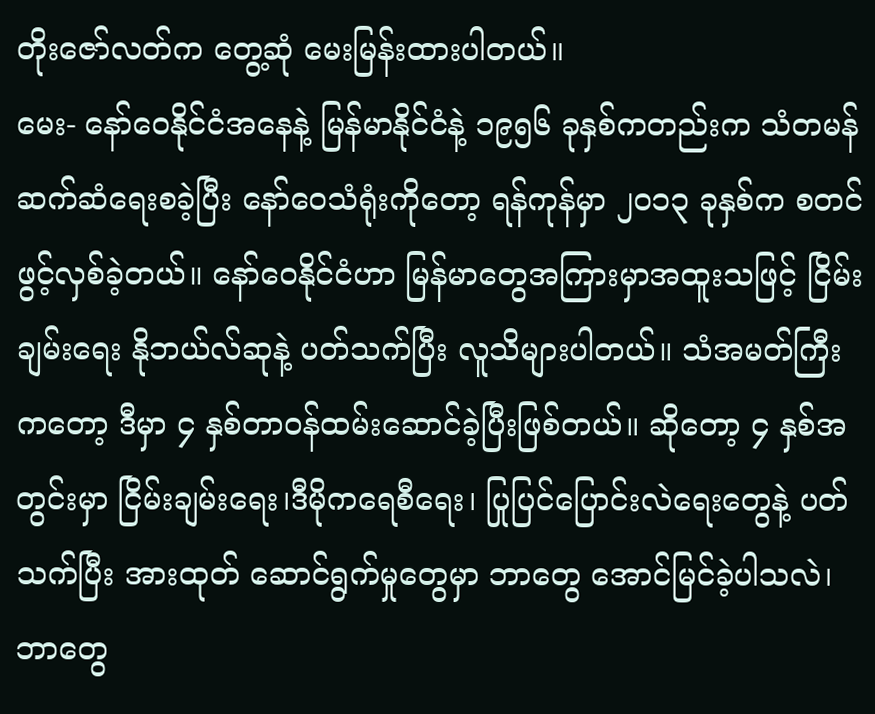တိုးဇော်လတ်က တွေ့ဆုံ မေးမြန်းထားပါတယ်။
မေး- နော်ဝေနိုင်ငံအနေနဲ့ မြန်မာနိုင်ငံနဲ့ ၁၉၅၆ ခုနှစ်ကတည်းက သံတမန်ဆက်ဆံရေးစခဲ့ပြီး နော်ဝေသံရုံးကိုတော့ ရန်ကုန်မှာ ၂၀၁၃ ခုနှစ်က စတင်ဖွင့်လှစ်ခဲ့တယ်။ နော်ဝေနိုင်ငံဟာ မြန်မာတွေအကြားမှာအထူးသဖြင့် ငြိမ်းချမ်းရေး နိုဘယ်လ်ဆုနဲ့ ပတ်သက်ပြီး လူသိများပါတယ်။ သံအမတ်ကြီးကတော့ ဒီမှာ ၄ နှစ်တာဝန်ထမ်းဆောင်ခဲ့ပြီးဖြစ်တယ်။ ဆိုတော့ ၄ နှစ်အတွင်းမှာ ငြိမ်းချမ်းရေး၊ဒီမိုကရေစီရေး၊ ပြုပြင်ပြောင်းလဲရေးတွေနဲ့ ပတ်သက်ပြီး အားထုတ် ဆောင်ရွက်မှုတွေမှာ ဘာတွေ အောင်မြင်ခဲ့ပါသလဲ၊ ဘာတွေ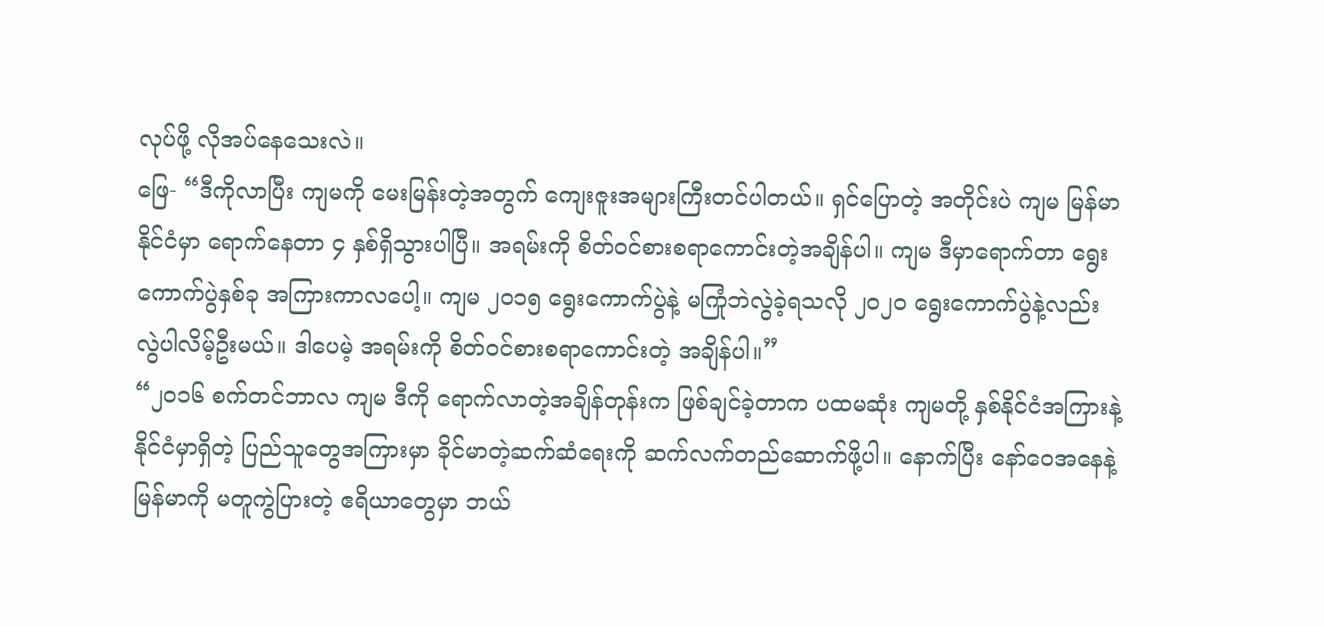လုပ်ဖို့ လိုအပ်နေသေးလဲ။
ဖြေ- “ဒီကိုလာပြီး ကျမကို မေးမြန်းတဲ့အတွက် ကျေးဇူးအများကြီးတင်ပါတယ်။ ရှင်ပြောတဲ့ အတိုင်းပဲ ကျမ မြန်မာနိုင်ငံမှာ ရောက်နေတာ ၄ နှစ်ရှိသွားပါပြီ။ အရမ်းကို စိတ်ဝင်စားစရာကောင်းတဲ့အချိန်ပါ။ ကျမ ဒီမှာရောက်တာ ရွေးကောက်ပွဲနှစ်ခု အကြားကာလပေါ့။ ကျမ ၂၀၁၅ ရွေးကောက်ပွဲနဲ့ မကြုံဘဲလွဲခဲ့ရသလို ၂၀၂၀ ရွေးကောက်ပွဲနဲ့လည်း လွဲပါလိမ့်ဦးမယ်။ ဒါပေမဲ့ အရမ်းကို စိတ်ဝင်စားစရာကောင်းတဲ့ အချိန်ပါ။”
“၂၀၁၆ စက်တင်ဘာလ ကျမ ဒီကို ရောက်လာတဲ့အချိန်တုန်းက ဖြစ်ချင်ခဲ့တာက ပထမဆုံး ကျမတို့ နှစ်နိုင်ငံအကြားနဲ့ နိုင်ငံမှာရှိတဲ့ ပြည်သူတွေအကြားမှာ ခိုင်မာတဲ့ဆက်ဆံရေးကို ဆက်လက်တည်ဆောက်ဖို့ပါ။ နောက်ပြီး နော်ဝေအနေနဲ့ မြန်မာကို မတူကွဲပြားတဲ့ ဧရိယာတွေမှာ ဘယ်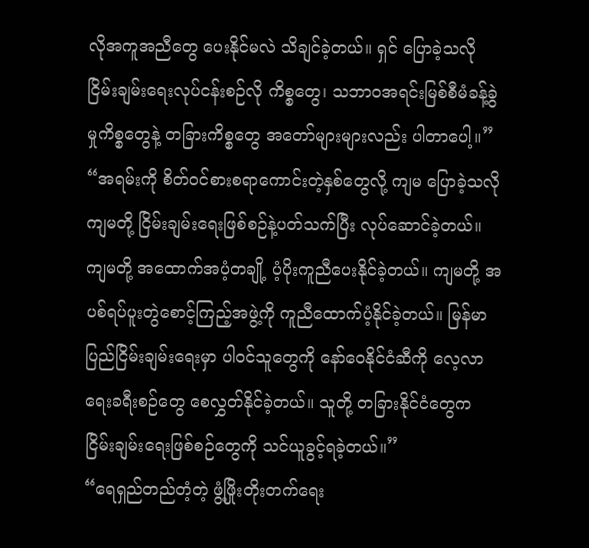လိုအကူအညီတွေ ပေးနိုင်မလဲ သိချင်ခဲ့တယ်။ ရှင် ပြောခဲ့သလို ငြိမ်းချမ်းရေးလုပ်ငန်းစဉ်လို ကိစ္စတွေ၊ သဘာဝအရင်းမြစ်စီမံခန့်ခွဲမှုကိစ္စတွေနဲ့ တခြားကိစ္စတွေ အတော်များများလည်း ပါတာပေါ့။”
“အရမ်းကို စိတ်ဝင်စားစရာကောင်းတဲ့နှစ်တွေလို့ ကျမ ပြောခဲ့သလို ကျမတို့ ငြိမ်းချမ်းရေးဖြစ်စဉ်နဲ့ပတ်သက်ပြီး လုပ်ဆောင်ခဲ့တယ်။ ကျမတို့ အထောက်အပံ့တချို့ ပံ့ပိုးကူညီပေးနိုင်ခဲ့တယ်။ ကျမတို့ အပစ်ရပ်ပူးတွဲစောင့်ကြည့်အဖွဲ့ကို ကူညီထောက်ပံ့နိုင်ခဲ့တယ်။ မြန်မာပြည်ငြိမ်းချမ်းရေးမှာ ပါဝင်သူတွေကို နော်ဝေနိုင်ငံဆီကို လေ့လာရေးခရီးစဉ်တွေ စေလွှတ်နိုင်ခဲ့တယ်။ သူတို့ တခြားနိုင်ငံတွေက ငြိမ်းချမ်းရေးဖြစ်စဉ်တွေကို သင်ယူခွင့်ရခဲ့တယ်။”
“ရေရှည်တည်တံ့တဲ့ ဖွံ့ဖြိုးတိုးတက်ရေး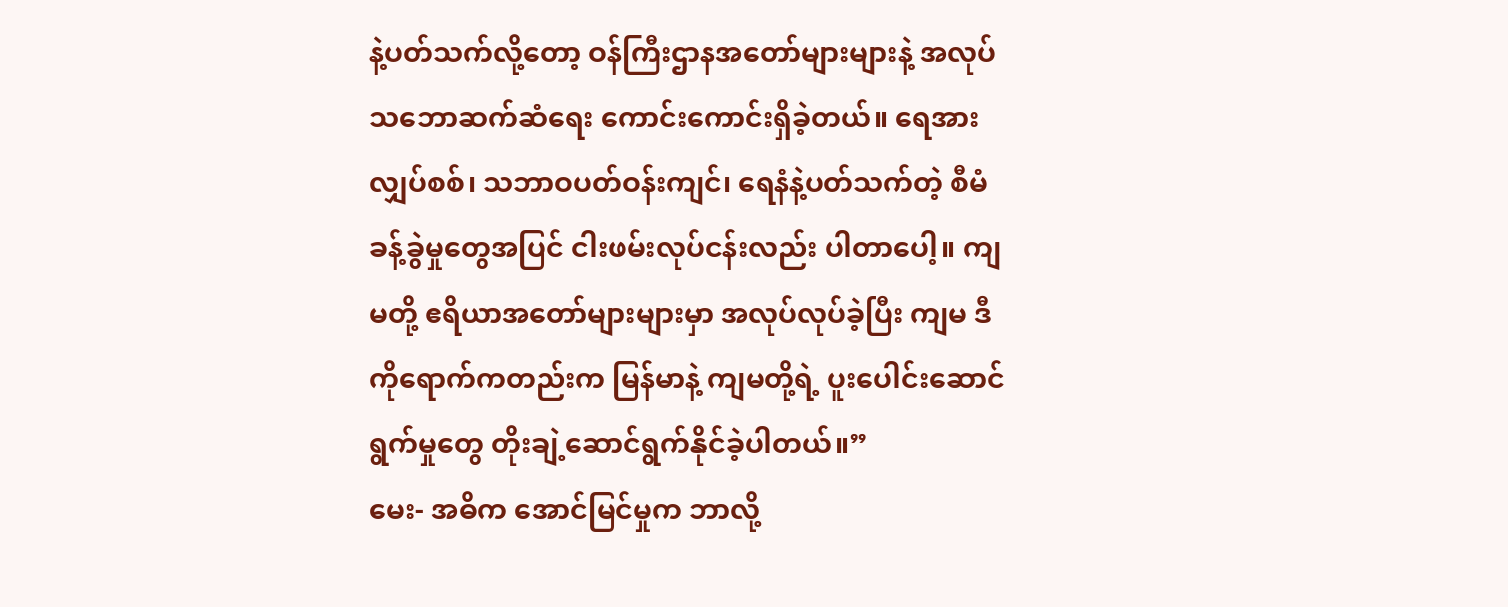နဲ့ပတ်သက်လို့တော့ ဝန်ကြီးဌာနအတော်များများနဲ့ အလုပ်သဘောဆက်ဆံရေး ကောင်းကောင်းရှိခဲ့တယ်။ ရေအားလျှပ်စစ်၊ သဘာဝပတ်ဝန်းကျင်၊ ရေနံနဲ့ပတ်သက်တဲ့ စီမံခန့်ခွဲမှုတွေအပြင် ငါးဖမ်းလုပ်ငန်းလည်း ပါတာပေါ့။ ကျမတို့ ဧရိယာအတော်များများမှာ အလုပ်လုပ်ခဲ့ပြီး ကျမ ဒီကိုရောက်ကတည်းက မြန်မာနဲ့ ကျမတို့ရဲ့ ပူးပေါင်းဆောင်ရွက်မှုတွေ တိုးချဲ့ဆောင်ရွက်နိုင်ခဲ့ပါတယ်။”
မေး- အဓိက အောင်မြင်မှုက ဘာလို့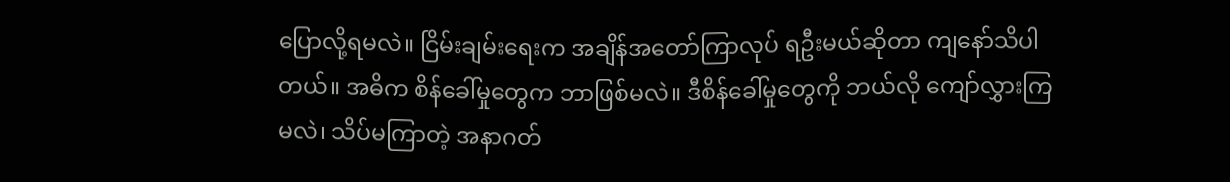ပြောလို့ရမလဲ။ ငြိမ်းချမ်းရေးက အချိန်အတော်ကြာလုပ် ရဦးမယ်ဆိုတာ ကျနော်သိပါတယ်။ အဓိက စိန်ခေါ်မှုတွေက ဘာဖြစ်မလဲ။ ဒီစိန်ခေါ်မှုတွေကို ဘယ်လို ကျော်လွှားကြမလဲ၊ သိပ်မကြာတဲ့ အနာဂတ်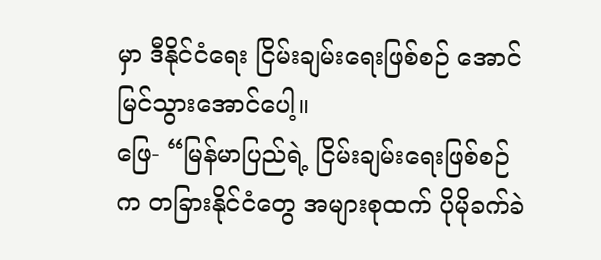မှာ ဒီနိုင်ငံရေး ငြိမ်းချမ်းရေးဖြစ်စဉ် အောင်မြင်သွားအောင်ပေါ့။
ဖြေ- “မြန်မာပြည်ရဲ့ ငြိမ်းချမ်းရေးဖြစ်စဉ်က တခြားနိုင်ငံတွေ အများစုထက် ပိုမိုခက်ခဲ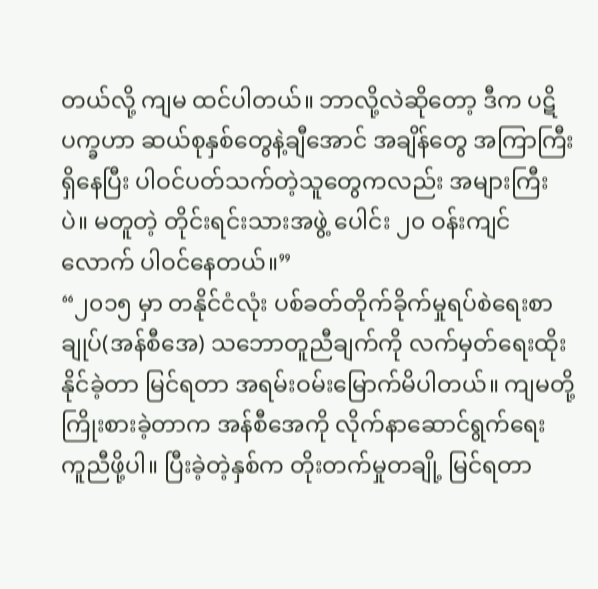တယ်လို့ ကျမ ထင်ပါတယ်။ ဘာလို့လဲဆိုတော့ ဒီက ပဋိပက္ခဟာ ဆယ်စုနှစ်တွေနဲ့ချီအောင် အချိန်တွေ အကြာကြီးရှိနေပြီး ပါဝင်ပတ်သက်တဲ့သူတွေကလည်း အများကြီးပဲ။ မတူတဲ့ တိုင်းရင်းသားအဖွဲ့ ပေါင်း ၂၀ ဝန်းကျင်လောက် ပါဝင်နေတယ်။”
“၂၀၁၅ မှာ တနိုင်ငံလုံး ပစ်ခတ်တိုက်ခိုက်မှုရပ်စဲရေးစာချုပ်(အန်စီအေ) သဘောတူညီချက်ကို လက်မှတ်ရေးထိုးနိုင်ခဲ့တာ မြင်ရတာ အရမ်းဝမ်းမြောက်မိပါတယ်။ ကျမတို့ ကြိုးစားခဲ့တာက အန်စီအေကို လိုက်နာဆောင်ရွက်ရေး ကူညီဖို့ပါ။ ပြီးခဲ့တဲ့နှစ်က တိုးတက်မှုတချို့ မြင်ရတာ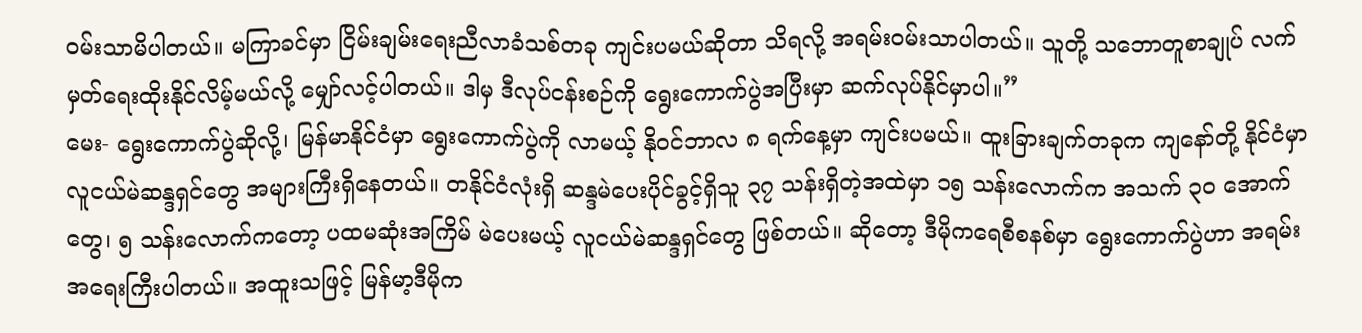ဝမ်းသာမိပါတယ်။ မကြာခင်မှာ ငြိမ်းချမ်းရေးညီလာခံသစ်တခု ကျင်းပမယ်ဆိုတာ သိရလို့ အရမ်းဝမ်းသာပါတယ်။ သူတို့ သဘောတူစာချုပ် လက်မှတ်ရေးထိုးနိုင်လိမ့်မယ်လို့ မျှော်လင့်ပါတယ်။ ဒါမှ ဒီလုပ်ငန်းစဉ်ကို ရွေးကောက်ပွဲအပြီးမှာ ဆက်လုပ်နိုင်မှာပါ။”
မေး- ရွေးကောက်ပွဲဆိုလို့၊ မြန်မာနိုင်ငံမှာ ရွေးကောက်ပွဲကို လာမယ့် နိုဝင်ဘာလ ၈ ရက်နေ့မှာ ကျင်းပမယ်။ ထူးခြားချက်တခုက ကျနော်တို့ နိုင်ငံမှာ လူငယ်မဲဆန္ဒရှင်တွေ အများကြီးရှိနေတယ်။ တနိုင်ငံလုံးရှိ ဆန္ဒမဲပေးပိုင်ခွင့်ရှိသူ ၃၇ သန်းရှိတဲ့အထဲမှာ ၁၅ သန်းလောက်က အသက် ၃၀ အောက်တွေ၊ ၅ သန်းလောက်ကတော့ ပထမဆုံးအကြိမ် မဲပေးမယ့် လူငယ်မဲဆန္ဒရှင်တွေ ဖြစ်တယ်။ ဆိုတော့ ဒီမိုကရေစီစနစ်မှာ ရွေးကောက်ပွဲဟာ အရမ်းအရေးကြီးပါတယ်။ အထူးသဖြင့် မြန်မာ့ဒီမိုက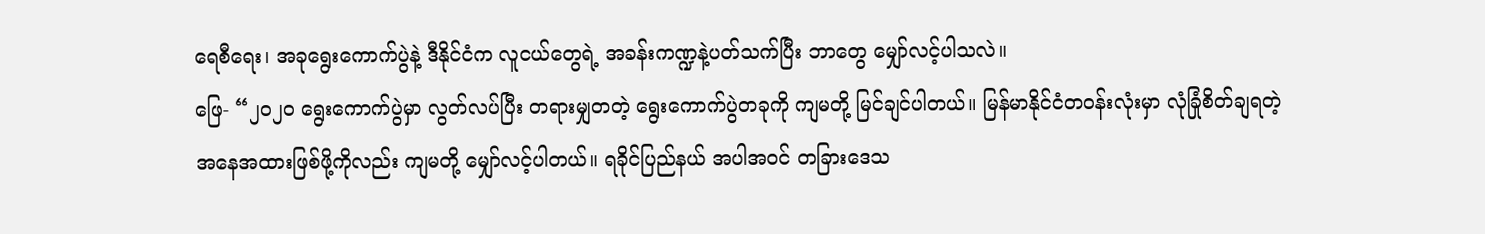ရေစီရေး၊ အခုရွေးကောက်ပွဲနဲ့ ဒီနိုင်ငံက လူငယ်တွေရဲ့ အခန်းကဏ္ဍနဲ့ပတ်သက်ပြီး ဘာတွေ မျှော်လင့်ပါသလဲ။
ဖြေ- “၂၀၂၀ ရွေးကောက်ပွဲမှာ လွတ်လပ်ပြီး တရားမျှတတဲ့ ရွေးကောက်ပွဲတခုကို ကျမတို့ မြင်ချင်ပါတယ်။ မြန်မာနိုင်ငံတဝန်းလုံးမှာ လုံခြုံစိတ်ချရတဲ့ အနေအထားဖြစ်ဖို့ကိုလည်း ကျမတို့ မျှော်လင့်ပါတယ်။ ရခိုင်ပြည်နယ် အပါအဝင် တခြားဒေသ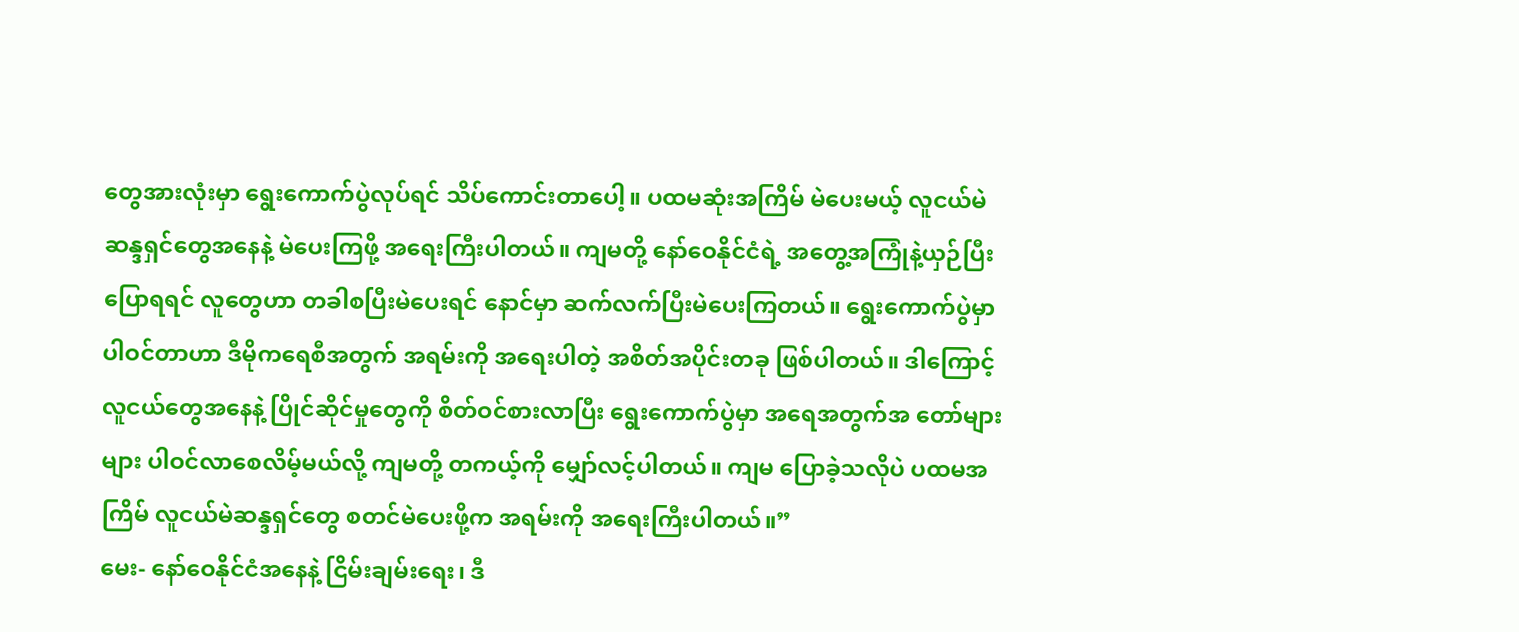တွေအားလုံးမှာ ရွေးကောက်ပွဲလုပ်ရင် သိပ်ကောင်းတာပေါ့။ ပထမဆုံးအကြိမ် မဲပေးမယ့် လူငယ်မဲဆန္ဒရှင်တွေအနေနဲ့ မဲပေးကြဖို့ အရေးကြီးပါတယ်။ ကျမတို့ နော်ဝေနိုင်ငံရဲ့ အတွေ့အကြုံနဲ့ယှဉ်ပြီး ပြောရရင် လူတွေဟာ တခါစပြီးမဲပေးရင် နောင်မှာ ဆက်လက်ပြီးမဲပေးကြတယ်။ ရွေးကောက်ပွဲမှာ ပါဝင်တာဟာ ဒီမိုကရေစီအတွက် အရမ်းကို အရေးပါတဲ့ အစိတ်အပိုင်းတခု ဖြစ်ပါတယ်။ ဒါကြောင့် လူငယ်တွေအနေနဲ့ ပြိုင်ဆိုင်မှုတွေကို စိတ်ဝင်စားလာပြီး ရွေးကောက်ပွဲမှာ အရေအတွက်အ တော်များများ ပါဝင်လာစေလိမ့်မယ်လို့ ကျမတို့ တကယ့်ကို မျှော်လင့်ပါတယ်။ ကျမ ပြောခဲ့သလိုပဲ ပထမအကြိမ် လူငယ်မဲဆန္ဒရှင်တွေ စတင်မဲပေးဖို့က အရမ်းကို အရေးကြီးပါတယ်။”
မေး- နော်ဝေနိုင်ငံအနေနဲ့ ငြိမ်းချမ်းရေး၊ ဒီ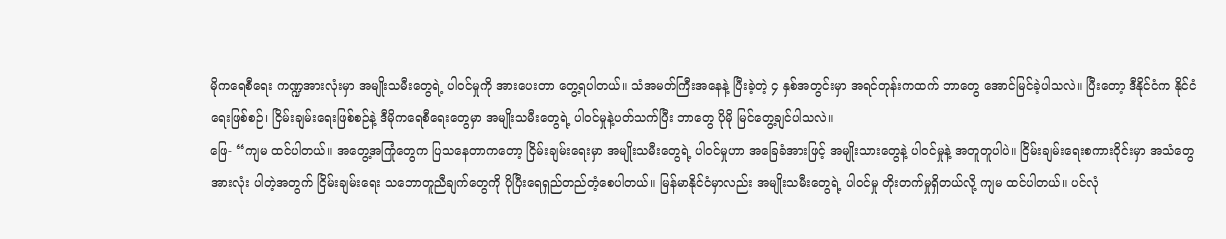မိုကရေစီရေး ကဏ္ဍအားလုံးမှာ အမျိုးသမီးတွေရဲ့ ပါဝင်မှုကို အားပေးတာ တွေ့ရပါတယ်။ သံအမတ်ကြီးအနေနဲ့ ပြီးခဲ့တဲ့ ၄ နှစ်အတွင်းမှာ အရင်တုန်းကထက် ဘာတွေ အောင်မြင်ခဲ့ပါသလဲ။ ပြီးတော့ ဒီနိုင်ငံက နိုင်ငံရေးဖြစ်စဉ်၊ ငြိမ်းချမ်းရေးဖြစ်စဉ်နဲ့ ဒီမိုကရေစီရေးတွေမှာ အမျိုးသမီးတွေရဲ့ ပါဝင်မှုနဲ့ပတ်သက်ပြီး ဘာတွေ ပိုမို မြင်တွေ့ချင်ပါသလဲ။
ဖြေ- “ကျမ ထင်ပါတယ်။ အတွေ့အကြုံတွေက ပြသနေတာကတော့ ငြိမ်းချမ်းရေးမှာ အမျိုးသမီးတွေရဲ့ ပါဝင်မှုဟာ အခြေခံအားဖြင့် အမျိုးသားတွေနဲ့ ပါဝင်မှုနဲ့ အတူတူပါပဲ။ ငြိမ်းချမ်းရေးစကားဝိုင်းမှာ အသံတွေအားလုံး ပါတဲ့အတွက် ငြိမ်းချမ်းရေး သဘောတူညီချက်တွေကို ပိုပြီးရေရှည်တည်တံ့စေပါတယ်။ မြန်မာနိုင်ငံမှာလည်း အမျိုးသမီးတွေရဲ့ ပါဝင်မှု တိုးတက်မှုရှိတယ်လို့ ကျမ ထင်ပါတယ်။ ပင်လုံ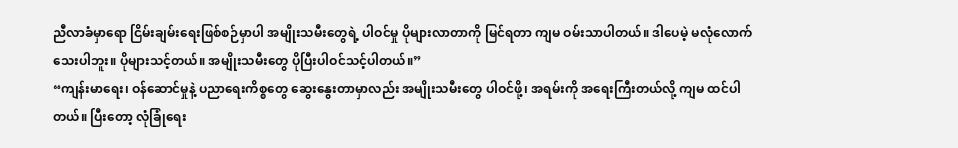ညီလာခံမှာရော ငြိမ်းချမ်းရေးဖြစ်စဉ်မှာပါ အမျိုးသမီးတွေရဲ့ ပါဝင်မှု ပိုများလာတာကို မြင်ရတာ ကျမ ဝမ်းသာပါတယ်။ ဒါပေမဲ့ မလုံလောက်သေးပါဘူး။ ပိုများသင့်တယ်။ အမျိုးသမီးတွေ ပိုပြီးပါဝင်သင့်ပါတယ်။”
“ကျန်းမာရေး၊ ဝန်ဆောင်မှုနဲ့ ပညာရေးကိစ္စတွေ ဆွေးနွေးတာမှာလည်း အမျိုးသမီးတွေ ပါဝင်ဖို့၊ အရမ်းကို အရေးကြီးတယ်လို့ ကျမ ထင်ပါတယ်။ ပြီးတော့ လုံခြုံရေး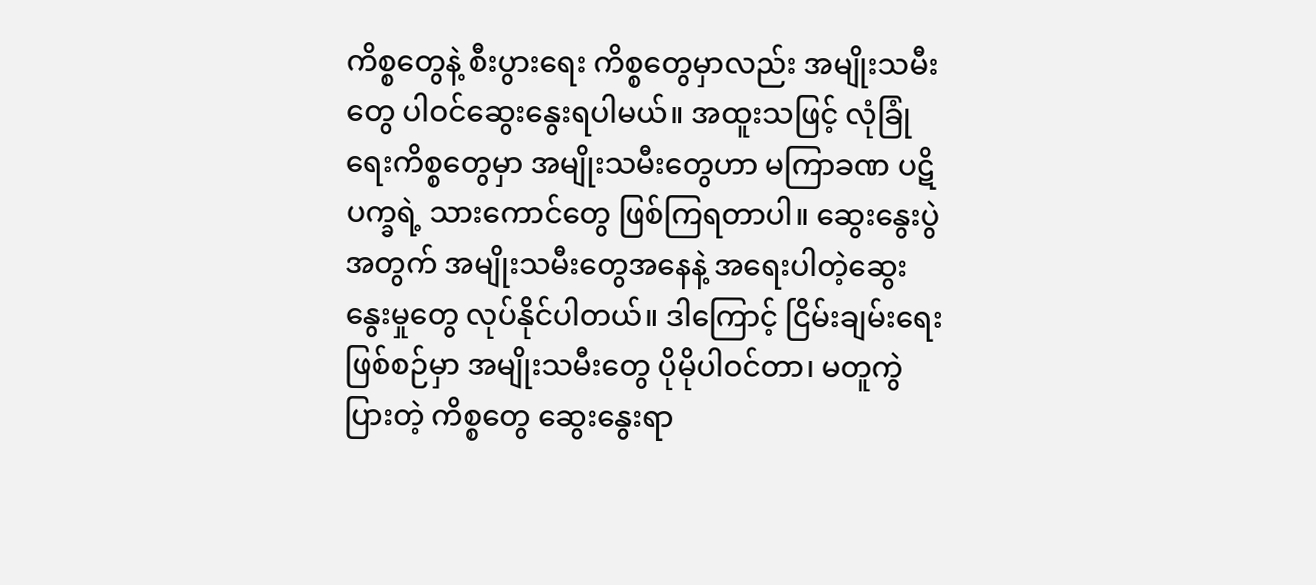ကိစ္စတွေနဲ့ စီးပွားရေး ကိစ္စတွေမှာလည်း အမျိုးသမီးတွေ ပါဝင်ဆွေးနွေးရပါမယ်။ အထူးသဖြင့် လုံခြုံရေးကိစ္စတွေမှာ အမျိုးသမီးတွေဟာ မကြာခဏ ပဋိပက္ခရဲ့ သားကောင်တွေ ဖြစ်ကြရတာပါ။ ဆွေးနွေးပွဲအတွက် အမျိုးသမီးတွေအနေနဲ့ အရေးပါတဲ့ဆွေးနွေးမှုတွေ လုပ်နိုင်ပါတယ်။ ဒါကြောင့် ငြိမ်းချမ်းရေး ဖြစ်စဉ်မှာ အမျိုးသမီးတွေ ပိုမိုပါဝင်တာ၊ မတူကွဲပြားတဲ့ ကိစ္စတွေ ဆွေးနွေးရာ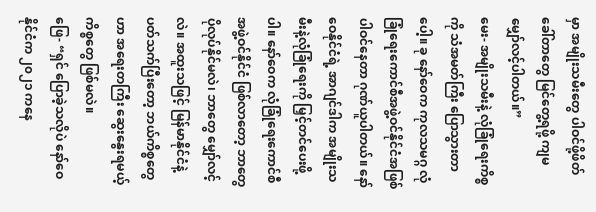မှာ အမျိုးသမီးတွေ ပါဝင်ဖို့ဖိတ်ခေါ်တာတွေ မြင်တွေ့ရဖို့ ကျမ မျှော်လင့်ပါတယ်။”
မေး- အမျိုးသမီးနဲ့ လုံခြုံရေးကိစ္စကို သံအမတ်ကြီး ပြောသွားတာပေါ့။ ခု နော်ဝေက ကုလသမဂ္ဂ လုံခြုံရေးကောင်စီအဖွဲ့ဝင်နိုင်ငံအဖြစ် ပါဝင်နေတာ ဂုဏ်ယူပါတယ်။ နော်ဝေနိုင်ငံရဲ့ အာဂျင်ဒါက အမျိုးသမီးနဲ့လုံခြုံရေးကို မြှင့်တင်ပေးဖို့ပါ။ နော်ဝေက လုံခြုံရေးကောင်စီအဖွဲ့ဝင်နိုင်ငံ ဖြစ်လာတော့ ဘာတွေ ပိုလုပ်နိုင်မလဲ၊ ဘာတွေ မျှော်လင့်လဲ။ အထူးသဖြင့် မြန်မာနိုင်ငံနဲ့ ပတ်သက်ပြီးတော့ ဘယ်ကိစ္စတွေဟာ အရေးတကြီး ဆွေးနွေးရမယ့်ကိစ္စတွေ ဖြစ်မလဲ။
ဖြေ- “ရှင် ပြောခဲ့သလိုပဲ နော်ဝေနိုင်ငံက ၂၀၂၁ ကနေ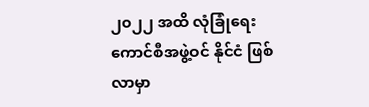၂၀၂၂ အထိ လုံခြုံရေးကောင်စီအဖွဲ့ဝင် နိုင်ငံ ဖြစ်လာမှာ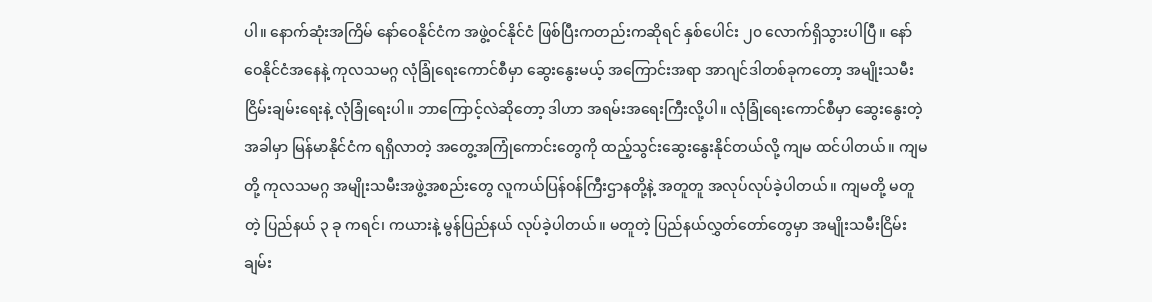ပါ။ နောက်ဆုံးအကြိမ် နော်ဝေနိုင်ငံက အဖွဲ့ဝင်နိုင်ငံ ဖြစ်ပြီးကတည်းကဆိုရင် နှစ်ပေါင်း ၂၀ လောက်ရှိသွားပါပြီ။ နော်ဝေနိုင်ငံအနေနဲ့ ကုလသမဂ္ဂ လုံခြုံရေးကောင်စီမှာ ဆွေးနွေးမယ့် အကြောင်းအရာ အာဂျင်ဒါတစ်ခုကတော့ အမျိုးသမီး ငြိမ်းချမ်းရေးနဲ့ လုံခြုံရေးပါ။ ဘာကြောင့်လဲဆိုတော့ ဒါဟာ အရမ်းအရေးကြီးလို့ပါ။ လုံခြုံရေးကောင်စီမှာ ဆွေးနွေးတဲ့အခါမှာ မြန်မာနိုင်ငံက ရရှိလာတဲ့ အတွေ့အကြုံကောင်းတွေကို ထည့်သွင်းဆွေးနွေးနိုင်တယ်လို့ ကျမ ထင်ပါတယ်။ ကျမတို့ ကုလသမဂ္ဂ အမျိုးသမီးအဖွဲ့အစည်းတွေ လူကယ်ပြန်ဝန်ကြီးဌာနတို့နဲ့ အတူတူ အလုပ်လုပ်ခဲ့ပါတယ်။ ကျမတို့ မတူတဲ့ ပြည်နယ် ၃ ခု ကရင်၊ ကယားနဲ့ မွန်ပြည်နယ် လုပ်ခဲ့ပါတယ်။ မတူတဲ့ ပြည်နယ်လွှတ်တော်တွေမှာ အမျိုးသမီးငြိမ်းချမ်း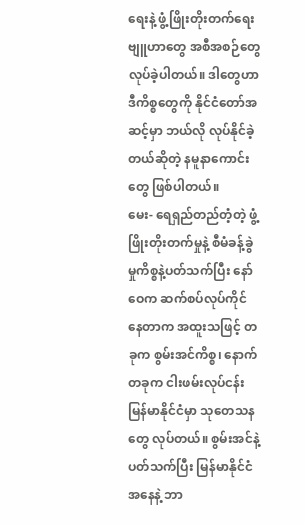ရေးနဲ့ ဖွံ့ဖြိုးတိုးတက်ရေး ဗျူဟာတွေ အစီအစဉ်တွေ လုပ်ခဲ့ပါတယ်။ ဒါတွေဟာ ဒီကိစ္စတွေကို နိုင်ငံတော်အဆင့်မှာ ဘယ်လို လုပ်နိုင်ခဲ့တယ်ဆိုတဲ့ နမူနာကောင်းတွေ ဖြစ်ပါတယ်။
မေး- ရေရှည်တည်တံ့တဲ့ ဖွံ့ဖြိုးတိုးတက်မှုနဲ့ စီမံခန့်ခွဲမှုကိစ္စနဲ့ပတ်သက်ပြီး နော်ဝေက ဆက်စပ်လုပ်ကိုင်နေတာက အထူးသဖြင့် တခုက စွမ်းအင်ကိစ္စ၊ နောက်တခုက ငါးဖမ်းလုပ်ငန်း မြန်မာနိုင်ငံမှာ သုတေသနတွေ လုပ်တယ်။ စွမ်းအင်နဲ့ပတ်သက်ပြီး မြန်မာနိုင်ငံအနေနဲ့ ဘာ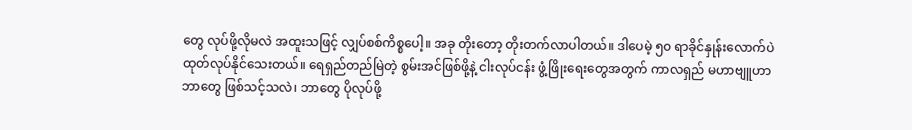တွေ လုပ်ဖို့လိုမလဲ အထူးသဖြင့် လျှပ်စစ်ကိစ္စပေါ့။ အခု တိုးတော့ တိုးတက်လာပါတယ်။ ဒါပေမဲ့ ၅၀ ရာခိုင်နှုန်းလောက်ပဲ ထုတ်လုပ်နိုင်သေးတယ်။ ရေရှည်တည်မြဲတဲ့ စွမ်းအင်ဖြစ်ဖို့နဲ့ ငါးလုပ်ငန်း ဖွံ့ဖြိုးရေးတွေအတွက် ကာလရှည် မဟာဗျူဟာ ဘာတွေ ဖြစ်သင့်သလဲ၊ ဘာတွေ ပိုလုပ်ဖို့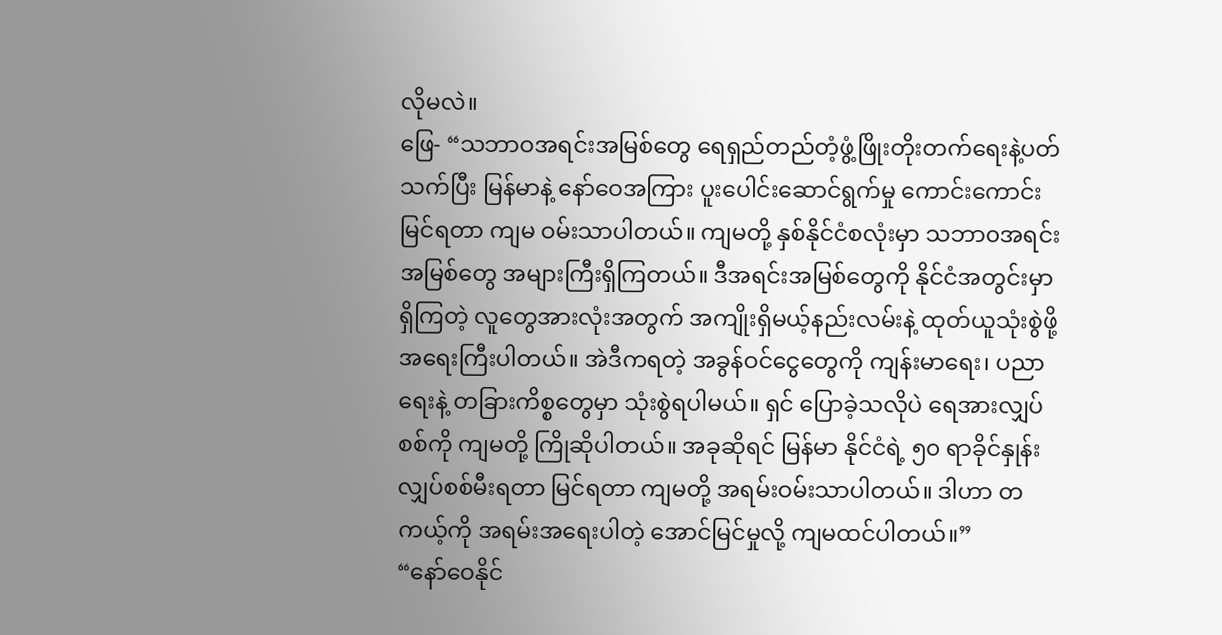လိုမလဲ။
ဖြေ- “သဘာဝအရင်းအမြစ်တွေ ရေရှည်တည်တံ့ဖွံ့ဖြိုးတိုးတက်ရေးနဲ့ပတ်သက်ပြီး မြန်မာနဲ့ နော်ဝေအကြား ပူးပေါင်းဆောင်ရွက်မှု ကောင်းကောင်းမြင်ရတာ ကျမ ဝမ်းသာပါတယ်။ ကျမတို့ နှစ်နိုင်ငံစလုံးမှာ သဘာ၀အရင်းအမြစ်တွေ အများကြီးရှိကြတယ်။ ဒီအရင်းအမြစ်တွေကို နိုင်ငံအတွင်းမှာ ရှိကြတဲ့ လူတွေအားလုံးအတွက် အကျိုးရှိမယ့်နည်းလမ်းနဲ့ ထုတ်ယူသုံးစွဲဖို့ အရေးကြီးပါတယ်။ အဲဒီကရတဲ့ အခွန်ဝင်ငွေတွေကို ကျန်းမာရေး၊ ပညာရေးနဲ့ တခြားကိစ္စတွေမှာ သုံးစွဲရပါမယ်။ ရှင် ပြောခဲ့သလိုပဲ ရေအားလျှပ်စစ်ကို ကျမတို့ ကြိုဆိုပါတယ်။ အခုဆိုရင် မြန်မာ နိုင်ငံရဲ့ ၅၀ ရာခိုင်နှုန်း လျှပ်စစ်မီးရတာ မြင်ရတာ ကျမတို့ အရမ်းဝမ်းသာပါတယ်။ ဒါဟာ တကယ့်ကို အရမ်းအရေးပါတဲ့ အောင်မြင်မှုလို့ ကျမထင်ပါတယ်။”
“နော်ဝေနိုင်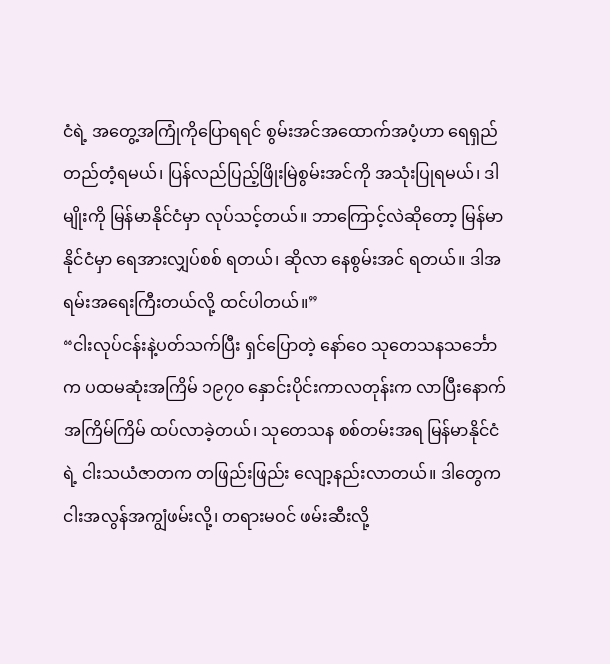ငံရဲ့ အတွေ့အကြုံကိုပြောရရင် စွမ်းအင်အထောက်အပံ့ဟာ ရေရှည်တည်တံ့ရမယ်၊ ပြန်လည်ပြည့်ဖြိုးမြဲစွမ်းအင်ကို အသုံးပြုရမယ်၊ ဒါမျိုးကို မြန်မာနိုင်ငံမှာ လုပ်သင့်တယ်။ ဘာကြောင့်လဲဆိုတော့ မြန်မာနိုင်ငံမှာ ရေအားလျှပ်စစ် ရတယ်၊ ဆိုလာ နေစွမ်းအင် ရတယ်။ ဒါအရမ်းအရေးကြီးတယ်လို့ ထင်ပါတယ်။”
“ငါးလုပ်ငန်းနဲ့ပတ်သက်ပြီး ရှင်ပြောတဲ့ နော်ဝေ သုတေသနသင်္ဘောက ပထမဆုံးအကြိမ် ၁၉၇၀ နှောင်းပိုင်းကာလတုန်းက လာပြီးနောက် အကြိမ်ကြိမ် ထပ်လာခဲ့တယ်၊ သုတေသန စစ်တမ်းအရ မြန်မာနိုင်ငံရဲ့ ငါးသယံဇာတက တဖြည်းဖြည်း လျော့နည်းလာတယ်။ ဒါတွေက ငါးအလွန်အကျွံဖမ်းလို့၊ တရားမဝင် ဖမ်းဆီးလို့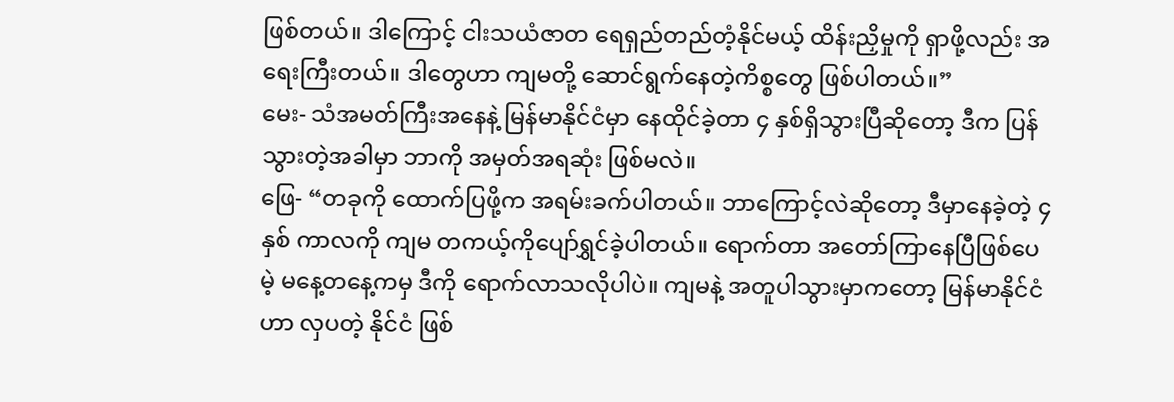ဖြစ်တယ်။ ဒါကြောင့် ငါးသယံဇာတ ရေရှည်တည်တံ့နိုင်မယ့် ထိန်းညှိမှုကို ရှာဖို့လည်း အရေးကြီးတယ်။ ဒါတွေဟာ ကျမတို့ ဆောင်ရွက်နေတဲ့ကိစ္စတွေ ဖြစ်ပါတယ်။”
မေး- သံအမတ်ကြီးအနေနဲ့ မြန်မာနိုင်ငံမှာ နေထိုင်ခဲ့တာ ၄ နှစ်ရှိသွားပြီဆိုတော့ ဒီက ပြန်သွားတဲ့အခါမှာ ဘာကို အမှတ်အရဆုံး ဖြစ်မလဲ။
ဖြေ- “တခုကို ထောက်ပြဖို့က အရမ်းခက်ပါတယ်။ ဘာကြောင့်လဲဆိုတော့ ဒီမှာနေခဲ့တဲ့ ၄ နှစ် ကာလကို ကျမ တကယ့်ကိုပျော်ရွှင်ခဲ့ပါတယ်။ ရောက်တာ အတော်ကြာနေပြီဖြစ်ပေမဲ့ မနေ့တနေ့ကမှ ဒီကို ရောက်လာသလိုပါပဲ။ ကျမနဲ့ အတူပါသွားမှာကတော့ မြန်မာနိုင်ငံဟာ လှပတဲ့ နိုင်ငံ ဖြစ်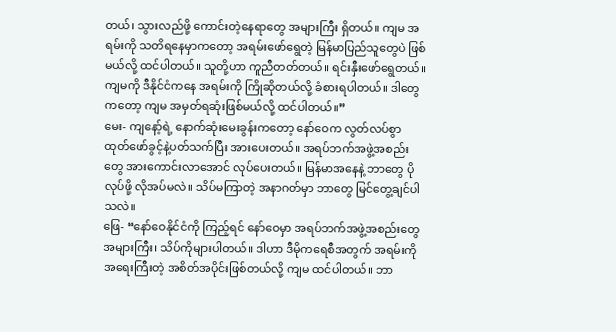တယ်၊ သွားလည်ဖို့ ကောင်းတဲ့နေရာတွေ အများကြီး ရှိတယ်။ ကျမ အရမ်းကို သတိရနေမှာကတော့ အရမ်းဖော်ရွေတဲ့ မြန်မာပြည်သူတွေပဲ ဖြစ်မယ်လို့ ထင်ပါတယ်။ သူတို့ဟာ ကူညီတတ်တယ်။ ရင်းနှီးဖော်ရွေတယ်။ ကျမကို ဒီနိုင်ငံကနေ အရမ်းကို ကြိုဆိုတယ်လို့ ခံစားရပါတယ်။ ဒါတွေကတော့ ကျမ အမှတ်ရဆုံးဖြစ်မယ်လို့ ထင်ပါတယ်။”
မေး- ကျနော့်ရဲ့ နောက်ဆုံးမေးခွန်းကတော့ နော်ဝေက လွတ်လပ်စွာ ထုတ်ဖော်ခွင့်နဲ့ပတ်သက်ပြီး အားပေးတယ်။ အရပ်ဘက်အဖွဲ့အစည်းတွေ အားကောင်းလာအောင် လုပ်ပေးတယ်။ မြန်မာအနေနဲ့ ဘာတွေ ပိုလုပ်ဖို့ လိုအပ်မလဲ။ သိပ်မကြာတဲ့ အနာဂတ်မှာ ဘာတွေ မြင်တွေ့ချင်ပါသလဲ။
ဖြေ- “နော်ဝေနိုင်ငံကို ကြည့်ရင် နော်ဝေမှာ အရပ်ဘက်အဖွဲ့အစည်းတွေ အများကြီး၊ သိပ်ကိုများပါတယ်။ ဒါဟာ ဒီမိုကရေစီအတွက် အရမ်းကိုအရေးကြီးတဲ့ အစိတ်အပိုင်းဖြစ်တယ်လို့ ကျမ ထင်ပါတယ်။ ဘာ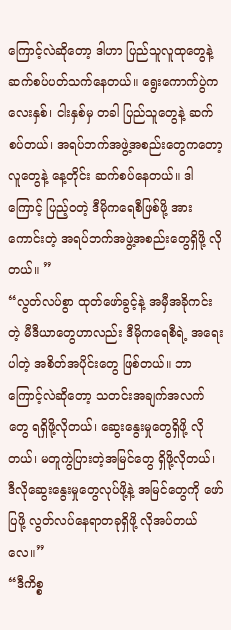ကြောင့်လဲဆိုတော့ ဒါဟာ ပြည်သူလူထုတွေနဲ့ ဆက်စပ်ပတ်သက်နေတယ်။ ရွေးကောက်ပွဲက လေးနှစ်၊ ငါးနှစ်မှ တခါ ပြည်သူတွေနဲ့ ဆက်စပ်တယ်၊ အရပ်ဘက်အဖွဲ့အစည်းတွေကတော့ လူတွေနဲ့ နေ့တိုင်း ဆက်စပ်နေတယ်။ ဒါကြောင့် ပြည့်ဝတဲ့ ဒီမိုကရေစီဖြစ်ဖို့ အားကောင်းတဲ့ အရပ်ဘက်အဖွဲ့အစည်းတွေရှိဖို့ လိုတယ်။ ”
“လွတ်လပ်စွာ ထုတ်ဖော်ခွင့်နဲ့ အမှီအခိုကင်းတဲ့ မီဒီယာတွေဟာလည်း ဒီမိုကရေစီရဲ့ အရေးပါတဲ့ အစိတ်အပိုင်းတွေ ဖြစ်တယ်။ ဘာကြောင့်လဲဆိုတော့ သတင်းအချက်အလက်တွေ ရရှိဖို့လိုတယ်၊ ဆွေးနွေးမှုတွေရှိဖို့ လိုတယ်၊ မတူကွဲပြားတဲ့အမြင်တွေ ရှိဖို့လိုတယ်၊ ဒီလိုဆွေးနွေးမှုတွေလုပ်ဖို့နဲ့ အမြင်တွေကို ဖော်ပြဖို့ လွတ်လပ်နေရာတခုရှိဖို့ လိုအပ်တယ်လေ။”
“ဒီကိစ္စ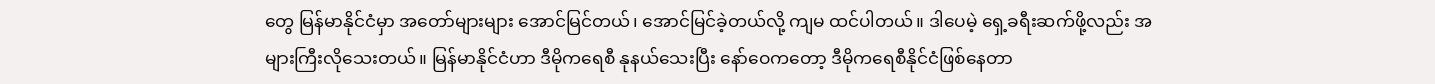တွေ မြန်မာနိုင်ငံမှာ အတော်များများ အောင်မြင်တယ်၊ အောင်မြင်ခဲ့တယ်လို့ ကျမ ထင်ပါတယ်။ ဒါပေမဲ့ ရှေ့ခရီးဆက်ဖို့လည်း အများကြီးလိုသေးတယ်။ မြန်မာနိုင်ငံဟာ ဒီမိုကရေစီ နုနယ်သေးပြီး နော်ဝေကတော့ ဒီမိုကရေစီနိုင်ငံဖြစ်နေတာ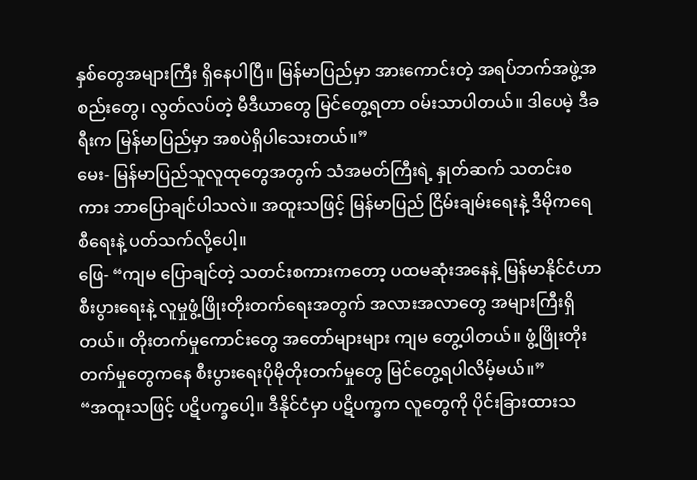နှစ်တွေအများကြီး ရှိနေပါပြီ။ မြန်မာပြည်မှာ အားကောင်းတဲ့ အရပ်ဘက်အဖွဲ့အစည်းတွေ၊ လွတ်လပ်တဲ့ မီဒီယာတွေ မြင်တွေ့ရတာ ဝမ်းသာပါတယ်။ ဒါပေမဲ့ ဒီခရီးက မြန်မာပြည်မှာ အစပဲရှိပါသေးတယ်။”
မေး- မြန်မာပြည်သူလူထုတွေအတွက် သံအမတ်ကြီးရဲ့ နှုတ်ဆက် သတင်းစကား ဘာပြောချင်ပါသလဲ။ အထူးသဖြင့် မြန်မာပြည် ငြိမ်းချမ်းရေးနဲ့ ဒီမိုကရေစီရေးနဲ့ ပတ်သက်လို့ပေါ့။
ဖြေ- “ကျမ ပြောချင်တဲ့ သတင်းစကားကတော့ ပထမဆုံးအနေနဲ့ မြန်မာနိုင်ငံဟာ စီးပွားရေးနဲ့ လူမှုဖွံ့ဖြိုးတိုးတက်ရေးအတွက် အလားအလာတွေ အများကြီးရှိတယ်။ တိုးတက်မှုကောင်းတွေ အတော်များများ ကျမ တွေ့ပါတယ်။ ဖွံ့ဖြိုးတိုးတက်မှုတွေကနေ စီးပွားရေးပိုမိုတိုးတက်မှုတွေ မြင်တွေ့ရပါလိမ့်မယ်။”
“အထူးသဖြင့် ပဋိပက္ခပေါ့။ ဒီနိုင်ငံမှာ ပဋိပက္ခက လူတွေကို ပိုင်းခြားထားသ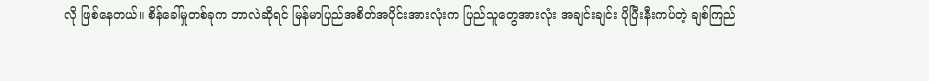လို ဖြစ်နေတယ်။ စိန်ခေါ်မှုတစ်ခုက ဘာလဲဆိုရင် မြန်မာပြည်အစိတ်အပိုင်းအားလုံးက ပြည်သူတွေအားလုံး အချင်းချင်း ပိုပြီးနီးကပ်တဲ့ ချစ်ကြည်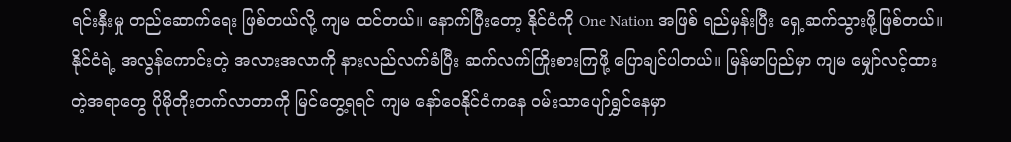ရင်းနှီးမှု တည်ဆောက်ရေး ဖြစ်တယ်လို့ ကျမ ထင်တယ်။ နောက်ပြီးတော့ နိုင်ငံကို One Nation အဖြစ် ရည်မှန်းပြီး ရှေ့ဆက်သွားဖို့ဖြစ်တယ်။ နိုင်ငံရဲ့ အလွန်ကောင်းတဲ့ အလားအလာကို နားလည်လက်ခံပြီး ဆက်လက်ကြိုးစားကြဖို့ ပြောချင်ပါတယ်။ မြန်မာပြည်မှာ ကျမ မျှော်လင့်ထားတဲ့အရာတွေ ပိုမိုတိုးတက်လာတာကို မြင်တွေ့ရရင် ကျမ နော်ဝေနိုင်ငံကနေ ဝမ်းသာပျော်ရွှင်နေမှာ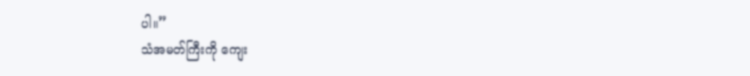ပါ။”
သံအမတ်ကြီးကို ကျေး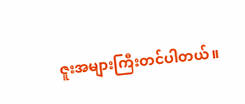ဇူးအများကြီးတင်ပါတယ်။